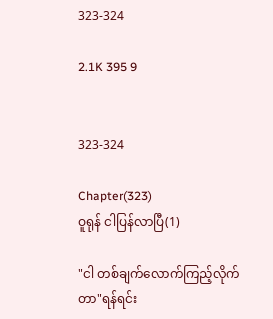323-324

2.1K 395 9


323-324

Chapter(323)
ဝူရုန် ငါပြန်လာပြီ(1)

"ငါ တစ်ချက်လောက်ကြည့်လိုက်တာ"ရန်ရင်း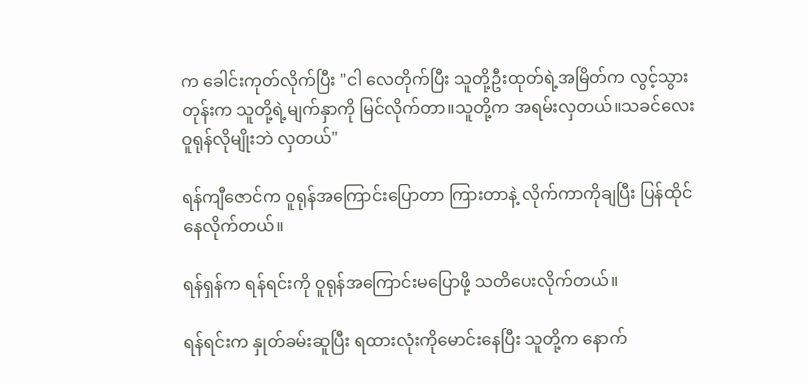က ခေါင်းကုတ်လိုက်ပြီး "ငါ လေတိုက်ပြီး သူတို့ဦးထုတ်ရဲ့အမြိတ်က လွင့်သွားတုန်းက သူတို့ရဲ့မျက်နှာကို မြင်လိုက်တာ။သူတို့က အရမ်းလှတယ်။သခင်လေးဝူရုန်လိုမျိုးဘဲ လှတယ်"

ရန်ကျီဇောင်က ဝူရုန်အကြောင်းပြောတာ ကြားတာနဲ့ လိုက်ကာကိုချပြီး ပြန်ထိုင်နေလိုက်တယ်။

ရန်ရှန်က ရန်ရင်းကို ဝူရုန်အကြောင်းမပြောဖို့ သတိပေးလိုက်တယ်။

ရန်ရင်းက နှုတ်ခမ်းဆူပြီး ရထားလုံးကိုမောင်းနေပြီး သူတို့က နောက်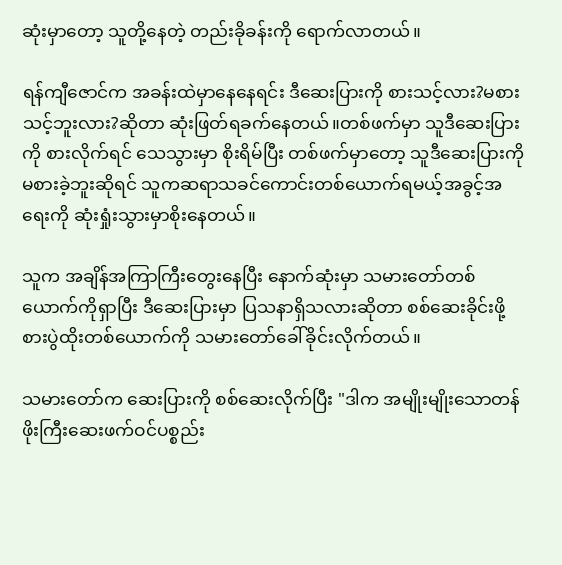ဆုံးမှာတော့ သူတို့နေတဲ့ တည်းခိုခန်းကို ရောက်လာတယ်။

ရန်ကျီဇောင်က အခန်းထဲမှာနေနေရင်း ဒီဆေးပြားကို စားသင့်လား?မစားသင့်ဘူးလား?ဆိုတာ ဆုံးဖြတ်ရခက်နေတယ်။တစ်ဖက်မှာ သူဒီဆေးပြားကို စားလိုက်ရင် သေသွားမှာ စိုးရိမ်ပြီး တစ်ဖက်မှာတော့ သူဒီဆေးပြားကို မစားခဲ့ဘူးဆိုရင် သူကဆရာသခင်ကောင်းတစ်ယောက်ရမယ့်အခွင့်အရေးကို ဆုံးရှုံးသွားမှာစိုးနေတယ်။

သူက အချိန်အကြာကြီးတွေးနေပြီး နောက်ဆုံးမှာ သမားတော်တစ်ယောက်ကိုရှာပြီး ဒီဆေးပြားမှာ ပြသနာရှိသလားဆိုတာ စစ်ဆေးခိုင်းဖို့ စားပွဲထိုးတစ်ယောက်ကို သမားတော်ခေါ်ခိုင်းလိုက်တယ်။

သမားတော်က ဆေးပြားကို စစ်ဆေးလိုက်ပြီး "ဒါက အမျိုးမျိုးသောတန်ဖိုးကြီးဆေးဖက်ဝင်ပစ္စည်း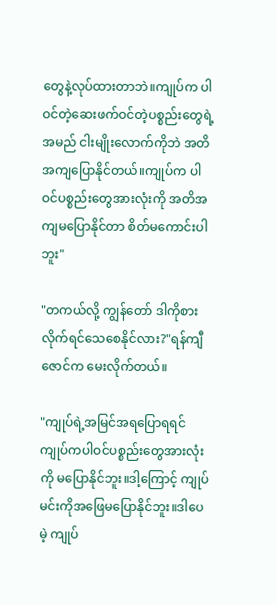တွေနဲ့လုပ်ထားတာဘဲ။ကျုပ်က ပါဝင်တဲ့ဆေးဖက်ဝင်တဲ့ပစ္စည်းတွေရဲ့အမည် ငါးမျိုးလောက်ကိုဘဲ အတိအကျပြောနိုင်တယ်။ကျုပ်က ပါဝင်ပစ္စည်းတွေအားလုံးကို အတိအကျမပြောနိုင်တာ စိတ်မကောင်းပါဘူး"

"တကယ်လို့ ကျွန်တော် ဒါကိုစားလိုက်ရင်သေစေနိုင်လား?"ရန်ကျီဇောင်က မေးလိုက်တယ်။

"ကျုပ်ရဲ့အမြင်အရပြောရရင် ကျုပ်ကပါဝင်ပစ္စည်းတွေအားလုံးကို မပြောနိုင်ဘူး။ဒါ့ကြောင့် ကျုပ်မင်းကိုအဖြေမပြောနိုင်ဘူး။ဒါပေမဲ့ ကျုပ်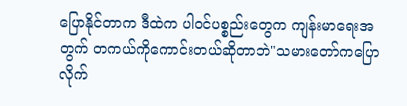ပြောနိုင်တာက ဒီထဲက ပါဝင်ပစ္စည်းတွေက ကျန်းမာရေးအတွက် တကယ်ကိုကောင်းတယ်ဆိုတာဘဲ"သမားတော်ကပြောလိုက်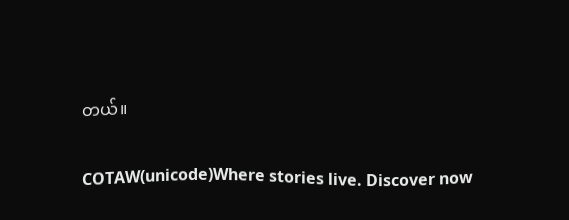တယ်။

COTAW(unicode)Where stories live. Discover now